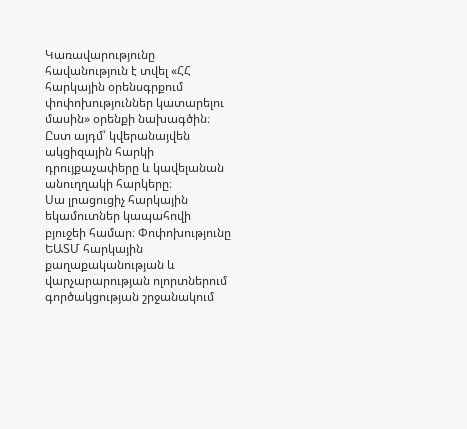Կառավարությունը հավանություն է տվել «ՀՀ հարկային օրենսգրքում փոփոխություններ կատարելու մասին» օրենքի նախագծին։ Ըստ այդմ՝ կվերանայվեն ակցիզային հարկի դրույքաչափերը և կավելանան անուղղակի հարկերը։
Սա լրացուցիչ հարկային եկամուտներ կապահովի բյուջեի համար։ Փոփոխությունը ԵԱՏՄ հարկային քաղաքականության և վարչարարության ոլորտներում գործակցության շրջանակում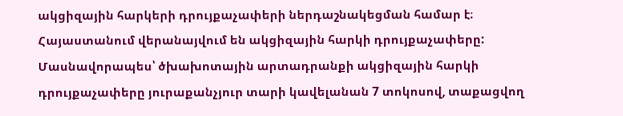ակցիզային հարկերի դրույքաչափերի ներդաշնակեցման համար է։
Հայաստանում վերանայվում են ակցիզային հարկի դրույքաչափերը: Մասնավորապես՝ ծխախոտային արտադրանքի ակցիզային հարկի դրույքաչափերը յուրաքանչյուր տարի կավելանան 7 տոկոսով, տաքացվող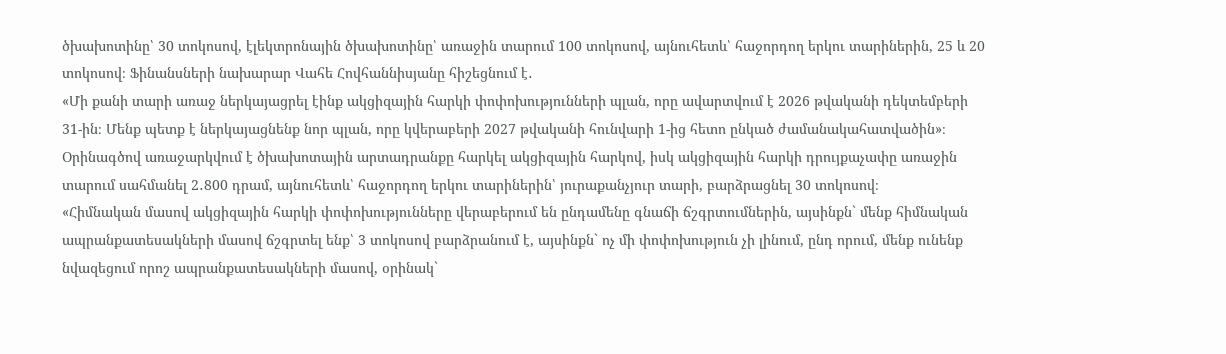ծխախոտինը՝ 30 տոկոսով, էլեկտրոնային ծխախոտինը՝ առաջին տարում 100 տոկոսով, այնուհետև՝ հաջորդող երկու տարիներին, 25 և 20 տոկոսով։ Ֆինանսների նախարար Վահե Հովհաննիսյանը հիշեցնում է․
«Մի քանի տարի առաջ ներկայացրել էինք ակցիզային հարկի փոփոխությունների պլան, որը ավարտվում է 2026 թվականի դեկտեմբերի 31-ին։ Մենք պետք է ներկայացնենք նոր պլան, որը կվերաբերի 2027 թվականի հունվարի 1-ից հետո ընկած ժամանակահատվածին»։
Օրինագծով առաջարկվում է ծխախոտային արտադրանքը հարկել ակցիզային հարկով, իսկ ակցիզային հարկի դրույքաչափը առաջին տարում սահմանել 2․800 դրամ, այնուհետև՝ հաջորդող երկու տարիներին՝ յուրաքանչյուր տարի, բարձրացնել 30 տոկոսով։
«Հիմնական մասով ակցիզային հարկի փոփոխությունները վերաբերում են ընդամենը գնաճի ճշգրտումներին, այսինքն` մենք հիմնական ապրանքատեսակների մասով ճշգրտել ենք՝ 3 տոկոսով բարձրանում է, այսինքն` ոչ մի փոփոխություն չի լինում, ընդ որում, մենք ունենք նվազեցում որոշ ապրանքատեսակների մասով, օրինակ`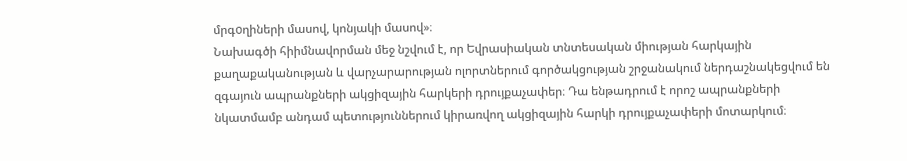մրգoղիների մասով, կոնյակի մասով»։
Նախագծի հիիմնավորման մեջ նշվում է, որ Եվրասիական տնտեսական միության հարկային քաղաքականության և վարչարարության ոլորտներում գործակցության շրջանակում ներդաշնակեցվում են զգայուն ապրանքների ակցիզային հարկերի դրույքաչափեր։ Դա ենթադրում է որոշ ապրանքների նկատմամբ անդամ պետություններում կիրառվող ակցիզային հարկի դրույքաչափերի մոտարկում։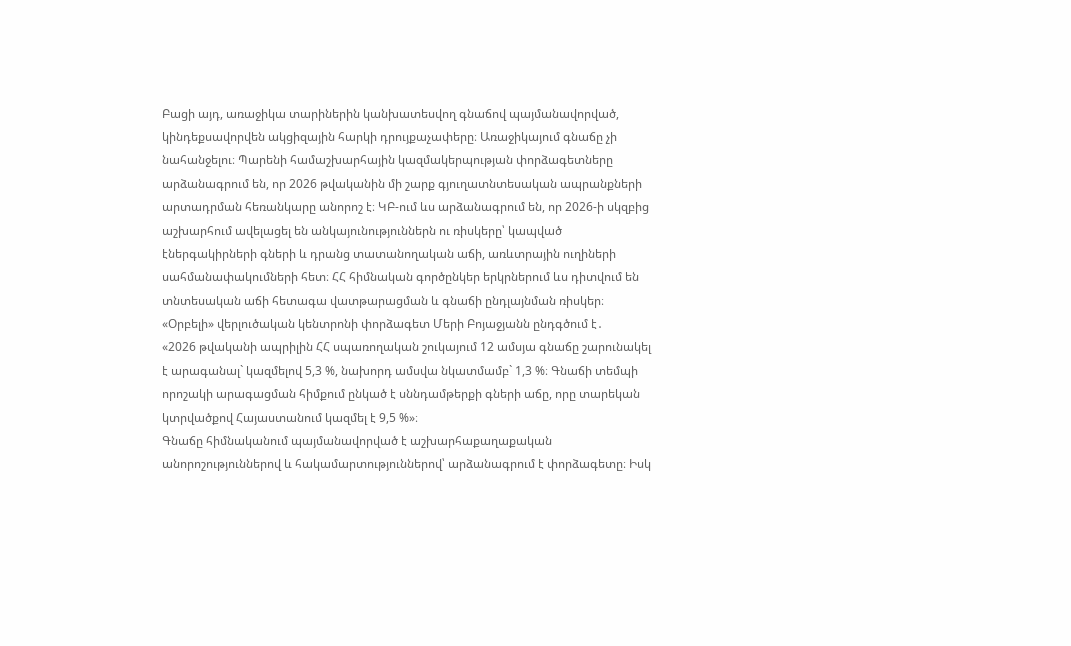Բացի այդ, առաջիկա տարիներին կանխատեսվող գնաճով պայմանավորված, կինդեքսավորվեն ակցիզային հարկի դրույքաչափերը։ Առաջիկայում գնաճը չի նահանջելու։ Պարենի համաշխարհային կազմակերպության փորձագետները արձանագրում են, որ 2026 թվականին մի շարք գյուղատնտեսական ապրանքների արտադրման հեռանկարը անորոշ է։ ԿԲ-ում ևս արձանագրում են, որ 2026-ի սկզբից աշխարհում ավելացել են անկայունություններն ու ռիսկերը՝ կապված էներգակիրների գների և դրանց տատանողական աճի, առևտրային ուղիների սահմանափակումների հետ։ ՀՀ հիմնական գործընկեր երկրներում ևս դիտվում են տնտեսական աճի հետագա վատթարացման և գնաճի ընդլայնման ռիսկեր։ «Օրբելի» վերլուծական կենտրոնի փորձագետ Մերի Բոյաջյանն ընդգծում է․
«2026 թվականի ապրիլին ՀՀ սպառողական շուկայում 12 ամսյա գնաճը շարունակել է արագանալ` կազմելով 5,3 %, նախորդ ամսվա նկատմամբ` 1,3 %։ Գնաճի տեմպի որոշակի արագացման հիմքում ընկած է սննդամթերքի գների աճը, որը տարեկան կտրվածքով Հայաստանում կազմել է 9,5 %»։
Գնաճը հիմնականում պայմանավորված է աշխարհաքաղաքական անորոշություններով և հակամարտություններով՝ արձանագրում է փորձագետը։ Իսկ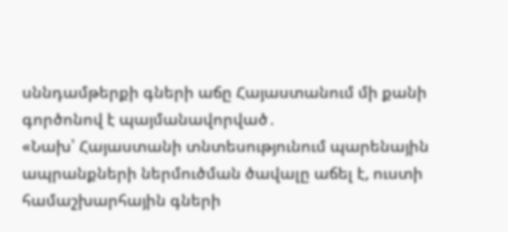սննդամթերքի գների աճը Հայաստանում մի քանի գործոնով է պայմանավորված․
«Նախ՝ Հայաստանի տնտեսությունում պարենային ապրանքների ներմուծման ծավալը աճել է, ուստի համաշխարհային գների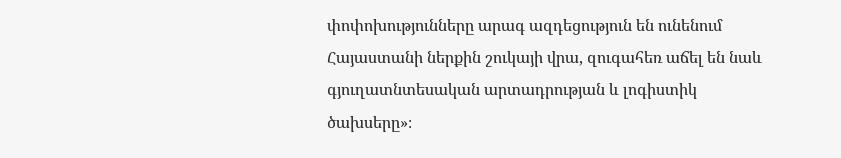փոփոխությունները արագ ազդեցություն են ունենում Հայաստանի ներքին շուկայի վրա, զուգահեռ աճել են նաև գյուղատնտեսական արտադրության և լոգիստիկ ծախսերը»։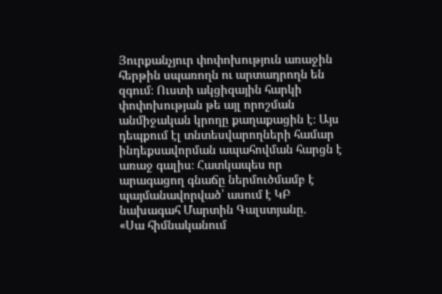Յուրքանչյուր փոփոխություն առաջին հերթին սպառողն ու արտադրողն են զգում։ Ուստի ակցիզային հարկի փոփոխության թե այլ որոշման անմիջական կրողը քաղաքացին է։ Այս դեպքում էլ տնտեսվարողների համար ինդեքսավորման ապահովման հարցն է առաջ գալիս։ Հատկապես որ արագացող գնաճը ներմուծմամբ է պայմանավորված՝ ասում է ԿԲ նախագահ Մարտին Գալստյանը․
«Սա հիմնականում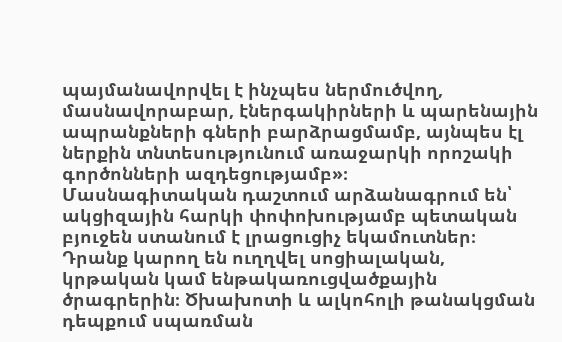պայմանավորվել է ինչպես ներմուծվող, մասնավորաբար, էներգակիրների և պարենային ապրանքների գների բարձրացմամբ, այնպես էլ ներքին տնտեսությունում առաջարկի որոշակի գործոնների ազդեցությամբ»։
Մասնագիտական դաշտում արձանագրում են՝ ակցիզային հարկի փոփոխությամբ պետական բյուջեն ստանում է լրացուցիչ եկամուտներ։ Դրանք կարող են ուղղվել սոցիալական, կրթական կամ ենթակառուցվածքային ծրագրերին։ Ծխախոտի և ալկոհոլի թանակցման դեպքում սպառման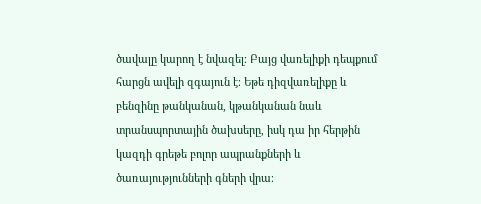ծավալը կարող է նվազել։ Բայց վառելիքի դեպքում հարցն ավելի զգայուն է։ Եթե դիզվառելիքը և բենզինը թանկանան, կթանկանան նաև տրանսպորտային ծախսերը, իսկ դա իր հերթին կազդի գրեթե բոլոր ապրանքների և ծառայությունների գների վրա։